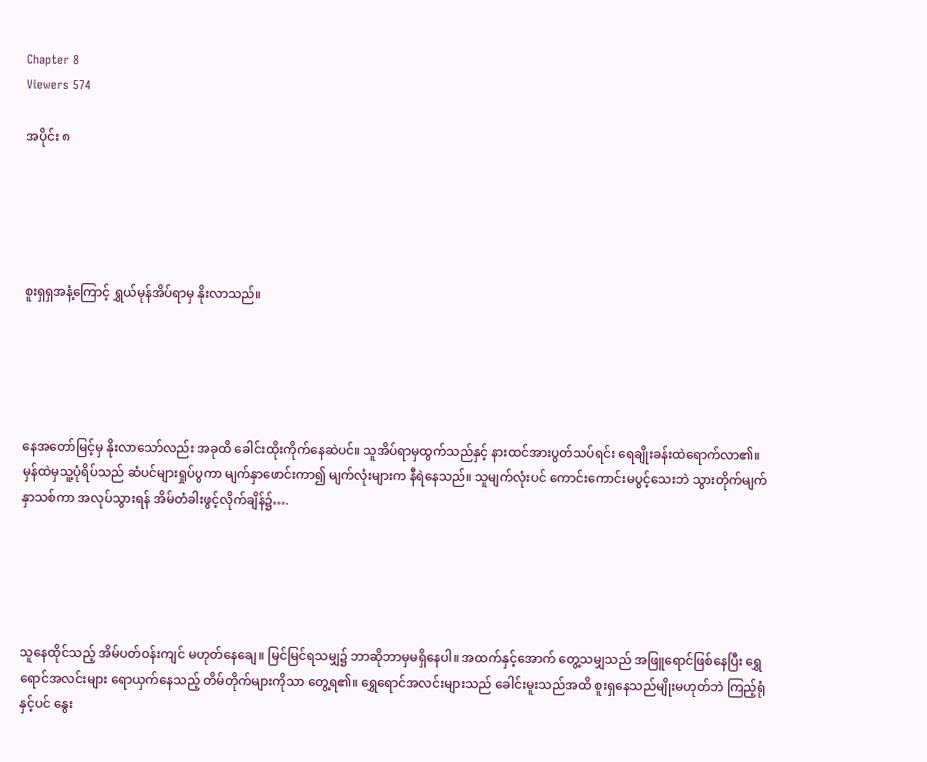Chapter 8
Viewers 574

အပိုင်း ၈





စူးရှရှအနံ့ကြောင့် ရွှယ်မုန်အိပ်ရာမှ နိုးလာသည်။





နေအတော်မြင့်မှ နိုးလာသော်လည်း အခုထိ ခေါင်းထိုးကိုက်နေဆဲပင်။ သူအိပ်ရာမှထွက်သည်နှင့် နားထင်အားပွတ်သပ်ရင်း ရေချိုးခန်းထဲရောက်လာ၏။ မှန်ထဲမှသူ့ပုံရိပ်သည် ဆံပင်များရှုပ်ပွကာ မျက်နှာဖောင်းကာ၍ မျက်လုံးများက နီရဲနေသည်။ သူမျက်လုံးပင် ကောင်းကောင်းမပွင့်သေးဘဲ သွားတိုက်မျက်နှာသစ်ကာ အလုပ်သွားရန် အိမ်တံခါးဖွင့်လိုက်ချိန်၌….





သူနေထိုင်သည့် အိမ်ပတ်ဝန်းကျင် မဟုတ်နေချေ။ မြင်မြင်ရသမျှ၌ ဘာဆိုဘာမှမရှိနေပါ။ အထက်နှင့်အောက် တွေ့သမျှသည် အဖြူရောင်ဖြစ်နေပြီး ရွှေရောင်အလင်းများ ရောယှက်နေသည့် တိမ်တိုက်များကိုသာ တွေ့ရ၏။ ရွှေရောင်အလင်းများသည် ခေါင်းမူးသည်အထိ စူးရှနေသည်မျိုးမဟုတ်ဘဲ ကြည့်ရုံနှင့်ပင် နွေး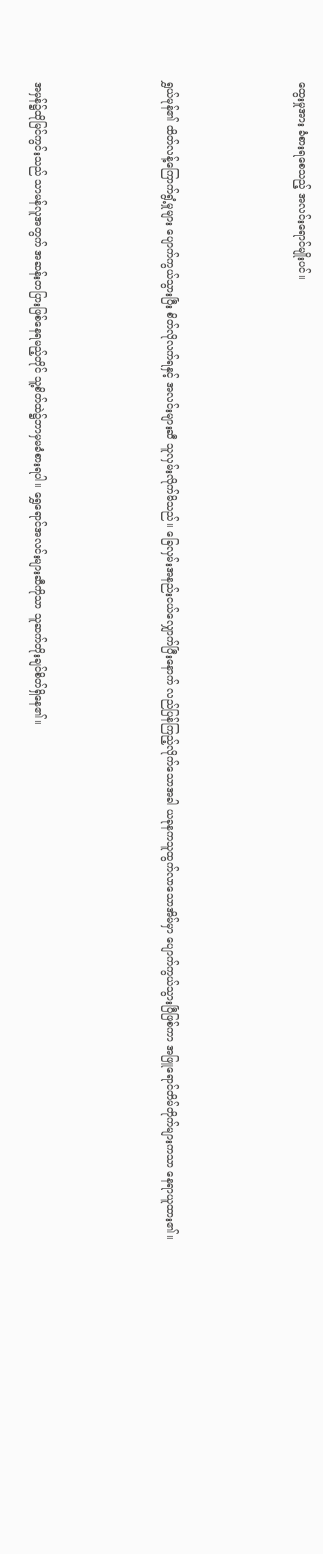ထွေးမှုအား ခံစားရစေသည့် အလင်းရောင်မျိုးပင်။





ရွှယ်မုန်၏ ထိတ်လန့်ကြောက်ရွံ့မှုများ ပျောက်ကွယ်သွားပြီး စိတ်လိုလက်ရနှင့် အလင်းများဆီ သူလှမ်းလိုက်မိသည်။ ခြေလှမ်းအနည်းငယ်လျှောက်ပြီးနောက် လည်ပြန်ကြည့်လိုက်သောအခါ ယခုနကသူထွက်လာသောအိမ်မှာ ပျောက်ကွယ်သွားပြီဖြစ်ကာ အဖြူရောင်တိမ်တိုက်များကသာ နေရာယူထား၏။





အမှန်၌ထိုမြင်ကွင်းသည် သာမန်လူအတွက် အဆန်းတပြားဖြစ်နေရမည့်တိုင် သူ့စိတ်ထဲ၌ဘာမှမခံစားရပါ။ ရွှေရောင်အလင်းများဆီကိုသာ သူဆက်တိုးချင်စိတ်ရှိနေ၏။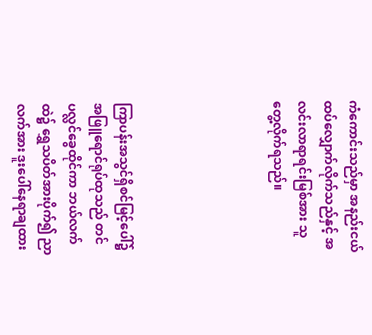ကံကောင်းသည်မှာ အနည်းငယ်ထပ်လျှောက်လိုက်သည်နှင့် အလင်းလာရာရင်းမြစ်အား သူတွေ့လိုက်ရသည်။





ကြာပန်းအသွင်ရှိစင်မြင့်ပေါ်၌ အဖြူရောင်ရုပ်ထုသည် တင်ပလ္လင်ခွေထိုင်ကာ ဘယ်လက်ထဲ၌ ရွှေသပိတ်အားပိုက်၍ ညာလက်အား ဒူးပေါ်နေရာချထား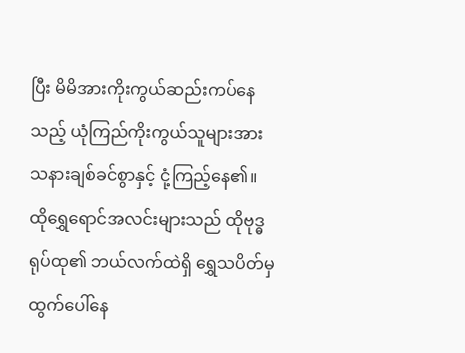ပြီး မိမိအားကိုးကွယ်ဆည်းကပ်နေသည့် ယုံကြည်ကိုးကွယ်သူများအား သနားချစ်ခင်စွာနှင့် ငုံ့ကြည့်နေ၏။ ထိုရွှေရောင်အလင်းများသည် ထိုဗုဒ္ဓရုပ်ထု၏ ဘယ်လက်ထဲရှိ ရွှေသပိတ်မှ ထွက်ပေါ်နေ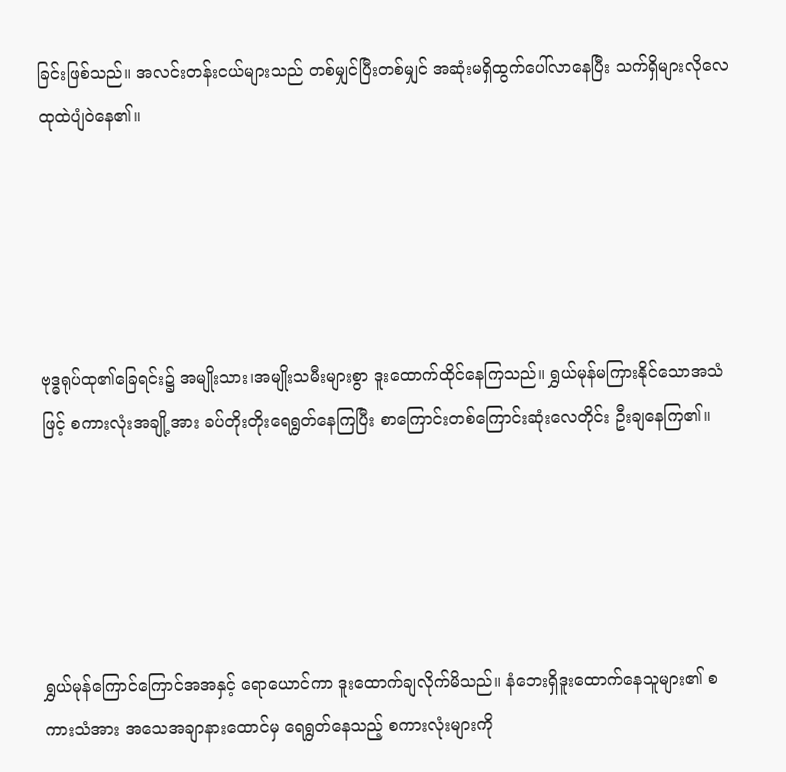ခြင်းဖြစ်သည်။ အလင်းတန်းငယ်များသည် တစ်မျှင်ပြီးတစ်မျှင် အဆုံးမရှိထွက်ပေါ်လာနေပြီး သက်ရှိများလိုလေထုထဲပျံဝဲနေ၏။





ဗုဒ္ဓရုပ်ထု၏ခြေရင်း၌ အမျိုးသား၊အမျိုးသမီးများစွာ ဒူးထောက်ထိုင်နေကြသည်။ ရွှယ်မုန်မကြားနိုင်သောအသံဖြင့် စကားလုံးအချို့အား ခပ်တိုးတိုးရေရွတ်နေကြပြီး စာကြောင်းတစ်ကြောင်းဆုံးလေတိုင်း ဦးချနေကြ၏။





ရွှယ်မုန်ကြောင်ကြောင်အအနှင့် ရောယောင်ကာ ဒူးထောက်ချလိုက်မိသည်။ နံဘေးရှိဒူးထောက်နေသူများ၏ စကားသံအား အသေအချာနားထောင်မှ ရေရွတ်နေသည့် စကားလုံးများကို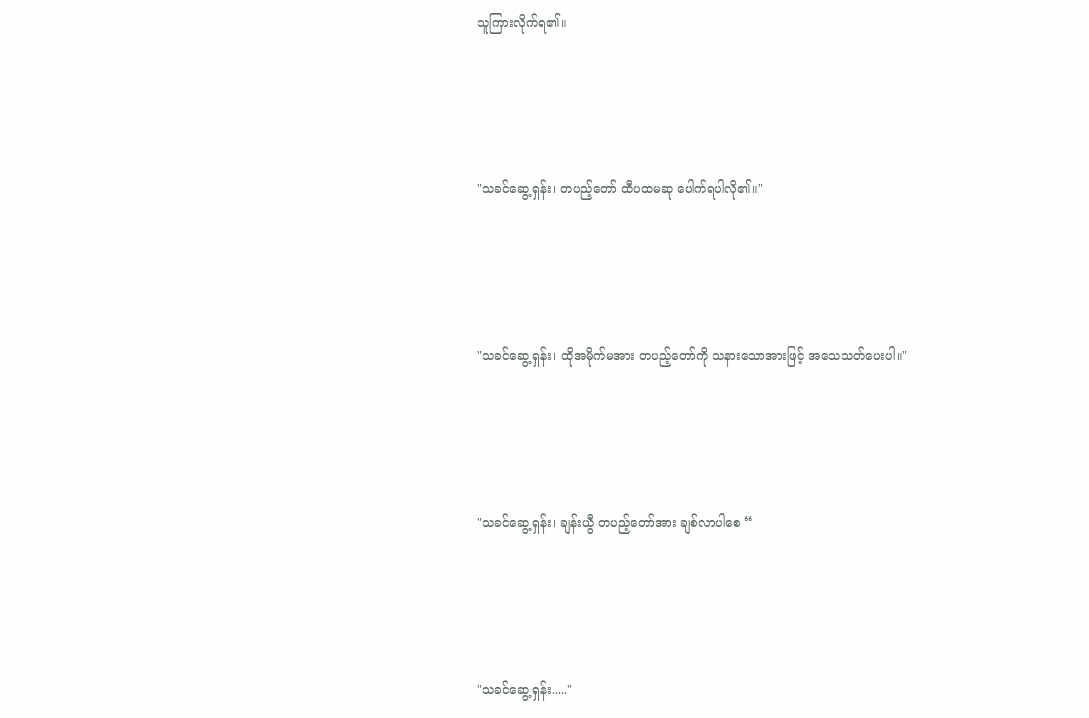သူကြားလိုက်ရ၏။





"သခင်ဆွေ့ရှန်း၊ တပည့်တော် ထီပထမဆု ပေါက်ရပါလို၏။"





"သခင်ဆွေ့ရှန်း၊ ထိုအမိုက်မအား တပည့်တော်ကို သနားသောအားဖြင့် အသေသတ်ပေးပါ။"





"သခင်ဆွေ့ရှန်း၊ ချန်းယွီ တပည့်တော်အား ချစ်လာပါစေ “





"သခင်ဆွေ့ရှန်း....."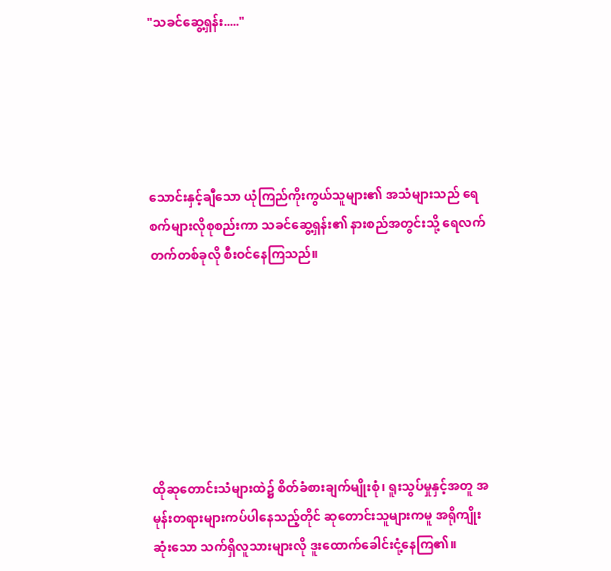"သခင်ဆွေ့ရှန်း....."





သောင်းနှင့်ချီသော ယုံကြည်ကိုးကွယ်သူများ၏ အသံများသည် ရေစက်များလိုစုစည်းကာ သခင်ဆွေ့ရှန်း၏ နားစည်အတွင်းသို့ ရေလက်တက်တစ်ခုလို စီးဝင်နေကြသည်။







ထိုဆုတောင်းသံများထဲ၌ စိတ်ခံစားချက်မျိုးစုံ၊ ရူးသွပ်မှုနှင့်အတူ အမုန်းတရားများကပ်ပါနေသည့်တိုင် ဆုတောင်းသူများကမူ အရိုကျိုးဆုံးသော သက်ရှိလူသားများလို ဒူးထောက်ခေါင်းငုံ့နေကြ၏။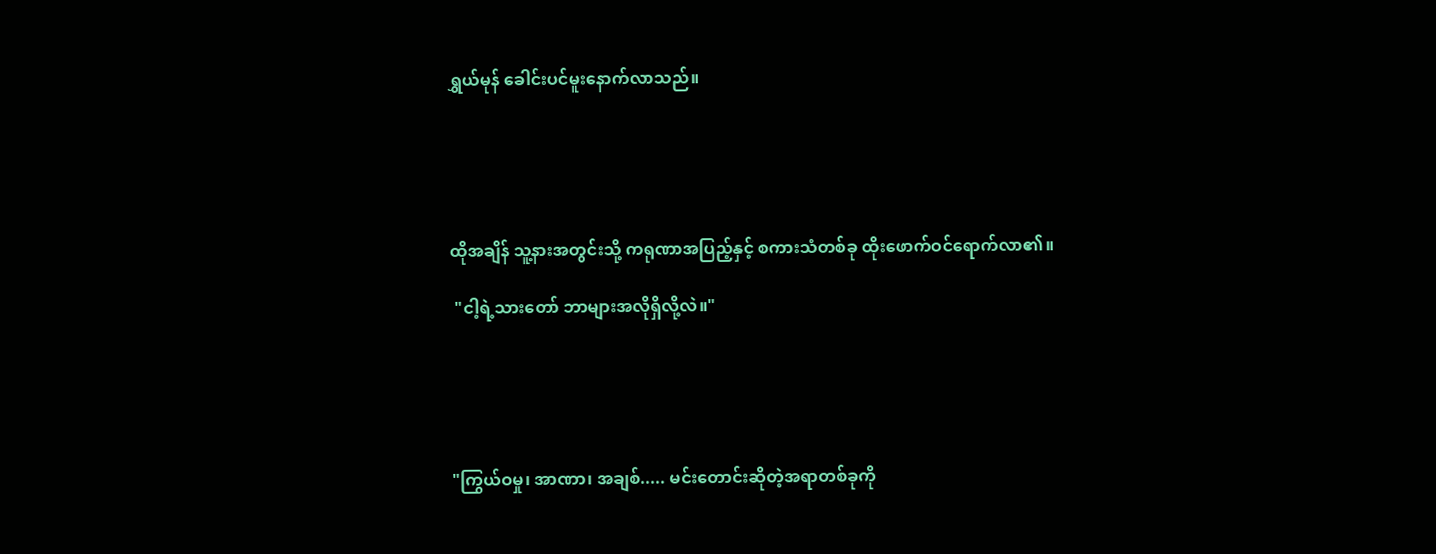ရွှယ်မုန် ခေါင်းပင်မူးနောက်လာသည်။





ထိုအချိန် သူ့နားအတွင်းသို့ ကရုဏာအပြည့်နှင့် စကားသံတစ်ခု ထိုးဖောက်ဝင်ရောက်လာ၏။

 "ငါ့ရဲ့သားတော် ဘာများအလိုရှိလို့လဲ။"





"ကြွယ်ဝမှု၊ အာဏာ၊ အချစ်..... မင်းတောင်းဆိုတဲ့အရာတစ်ခုကို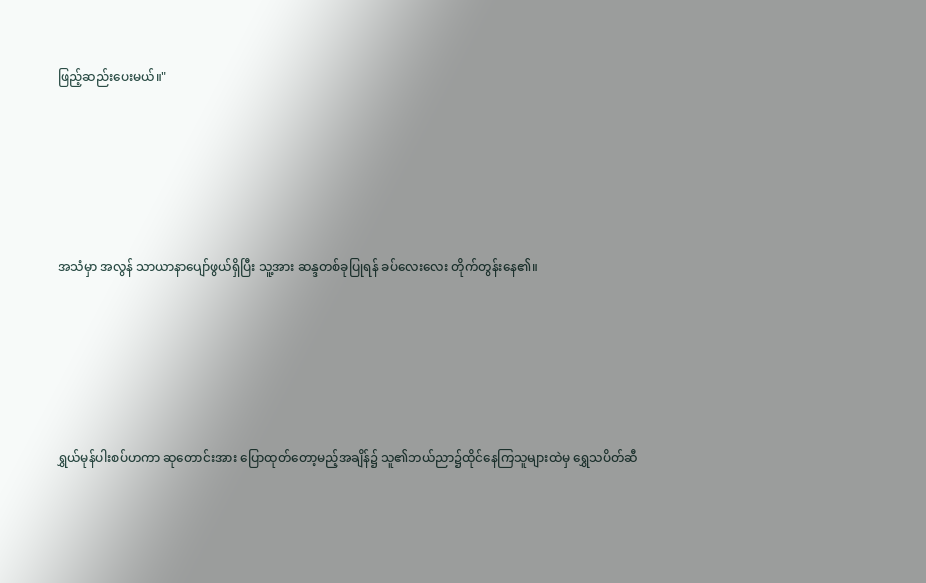ဖြည့်ဆည်းပေးမယ်။"





အသံမှာ အလွန် သာယာနာပျော်ဖွယ်ရှိပြီး သူ့အား ဆန္ဒတစ်ခုပြုရန် ခပ်လေးလေး တိုက်တွန်းနေ၏။





ရွှယ်မုန်ပါးစပ်ဟကာ ဆုတောင်းအား ပြောထုတ်တော့မည့်အချိန်၌ သူ၏ဘယ်ညာ၌ထိုင်နေကြသူများထဲမှ ရွှေသပိတ်ဆီ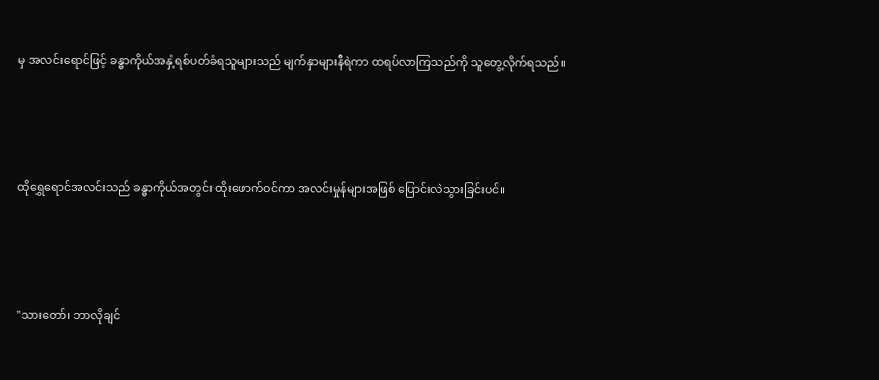မှ အလင်းရောင်ဖြင့် ခန္ဓာကိုယ်အနှံ့ရစ်ပတ်ခံရသူများသည် မျက်နှာများနီရဲကာ ထရပ်လာကြသည်ကို သူတွေ့လိုက်ရသည်။





ထိုရွှေရောင်အလင်းသည် ခန္ဓာကိုယ်အတွင်း ထိုးဖောက်ဝင်ကာ အလင်းမှုန်များအဖြစ် ပြောင်းလဲသွားခြင်းပင်။





"သားတော်၊ ဘာလိုချင်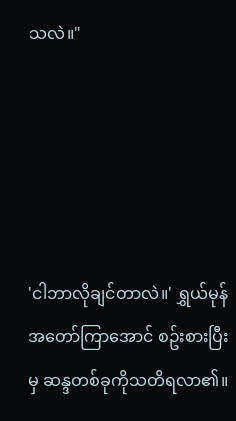သလဲ။"





'ငါဘာလိုချင်တာလဲ။' ရွှယ်မုန်အတော်ကြာအောင် စဥ်းစားပြီးမှ ဆန္ဒတစ်ခုကိုသတိရလာ၏။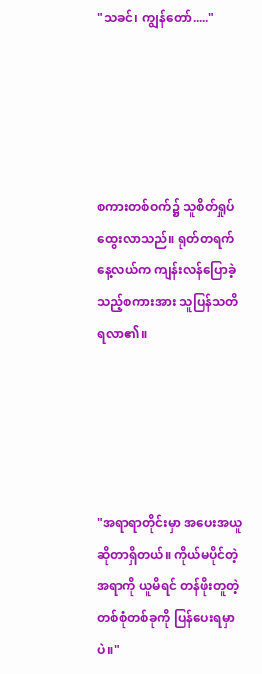"သခင်၊ ကျွန်တော်....."





စကားတစ်ဝက်၌ သူစိတ်ရှုပ်ထွေးလာသည်။ ရုတ်တရက် နေ့လယ်က ကျန်းလန်ပြောခဲ့သည့်စကားအား သူပြန်သတိရလာ၏။





"အရာရာတိုင်းမှာ အပေးအယူဆိုတာရှိတယ်။ ကိုယ်မပိုင်တဲ့အရာကို ယူမိရင် တန်ဖိုးတူတဲ့ တစ်စုံတစ်ခုကို ပြန်ပေးရမှာပဲ။"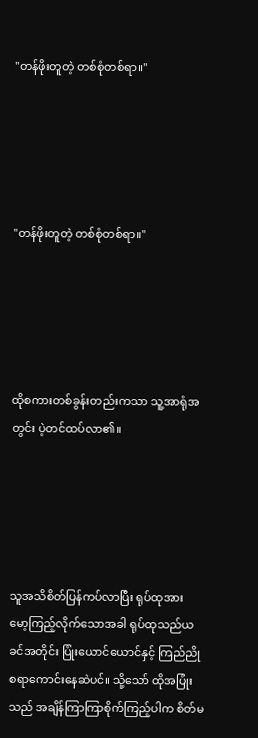"တန်ဖိုးတူတဲ့ တစ်စုံတစ်ရာ။"





"တန်ဖိုးတူတဲ့ တစ်စုံတစ်ရာ။"





ထိုစကားတစ်ခွန်းတည်းကသာ သူ့အာရုံအတွင်း ပဲ့တင်ထပ်လာ၏။





သူအသိစိတ်ပြန်ကပ်လာပြီး ရုပ်ထုအား မော့ကြည့်လိုက်သောအခါ ရုပ်ထုသည်ယခင်အတိုင်း ပြုံးယောင်ယောင်နှင့် ကြည်ညိုစရာကောင်းနေဆဲပင်။ သို့သော် ထိုအပြုံးသည် အချိန်ကြာကြာစိုက်ကြည့်ပါက စိတ်မ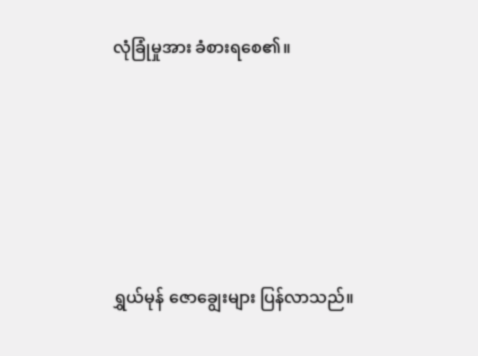လုံခြုံမှုအား ခံစားရစေ၏။





ရွှယ်မုန် ဇောချွေးများ ပြန်လာသည်။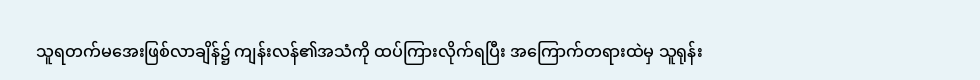သူရတက်မအေးဖြစ်လာချိန်၌ ကျန်းလန်၏အသံကို ထပ်ကြားလိုက်ရပြီး အကြောက်တရားထဲမှ သူရုန်း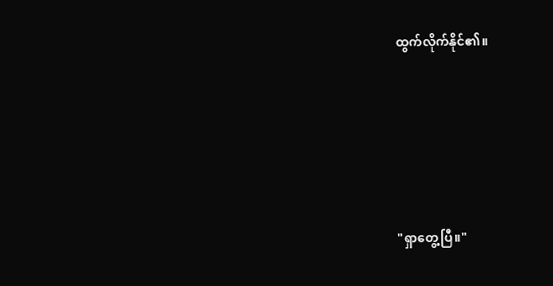ထွက်လိုက်နိုင်၏။





"ရှာတွေ့ပြီ။"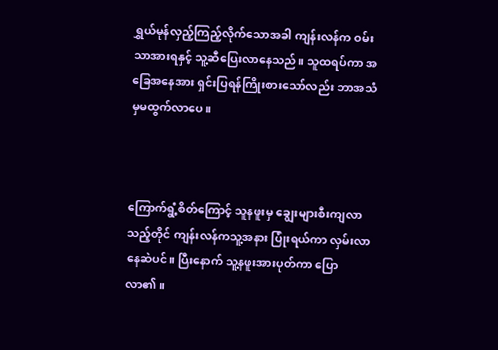ရွှယ်မုန်လှည့်ကြည့်လိုက်သောအခါ ကျန်းလန်က ဝမ်းသာအားရနှင့် သူ့ဆီပြေးလာနေသည်။ သူထရပ်ကာ အခြေအနေအား ရှင်းပြရန်ကြိုးစားသော်လည်း ဘာအသံမှမထွက်လာပေ။



ကြောက်ရွံ့စိတ်ကြောင့် သူနဖူးမှ ချွေးများစီးကျလာသည့်တိုင် ကျန်းလန်ကသူ့အနား ပြုံးရယ်ကာ လှမ်းလာနေဆဲပင်။ ပြီးနောက် သူ့နဖူးအားပုတ်ကာ ပြောလာ၏။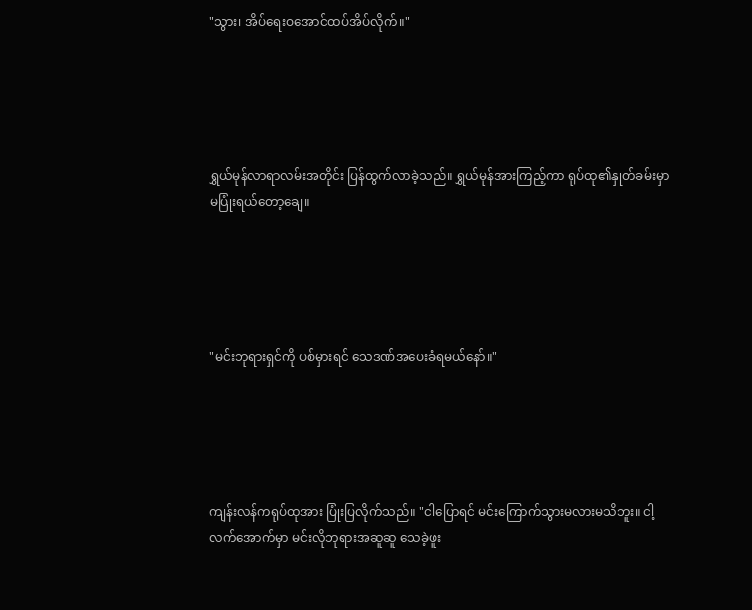"သွား၊ အိပ်ရေးဝအောင်ထပ်အိပ်လိုက်။"





ရွှယ်မုန်လာရာလမ်းအတိုင်း ပြန်ထွက်လာခဲ့သည်။ ရွှယ်မုန်အားကြည့်ကာ ရုပ်ထု၏နှုတ်ခမ်းမှာ မပြုံးရယ်တော့ချေ။





"မင်းဘုရားရှင်ကို ပစ်မှားရင် သေဒဏ်အပေးခံရမယ်နော်။"





ကျန်းလန်ကရုပ်ထုအား ပြုံးပြလိုက်သည်။ "ငါပြောရင် မင်းကြောက်သွားမလားမသိဘူး။ ငါ့လက်အောက်မှာ မင်းလိုဘုရားအဆူဆူ သေခဲ့ဖူး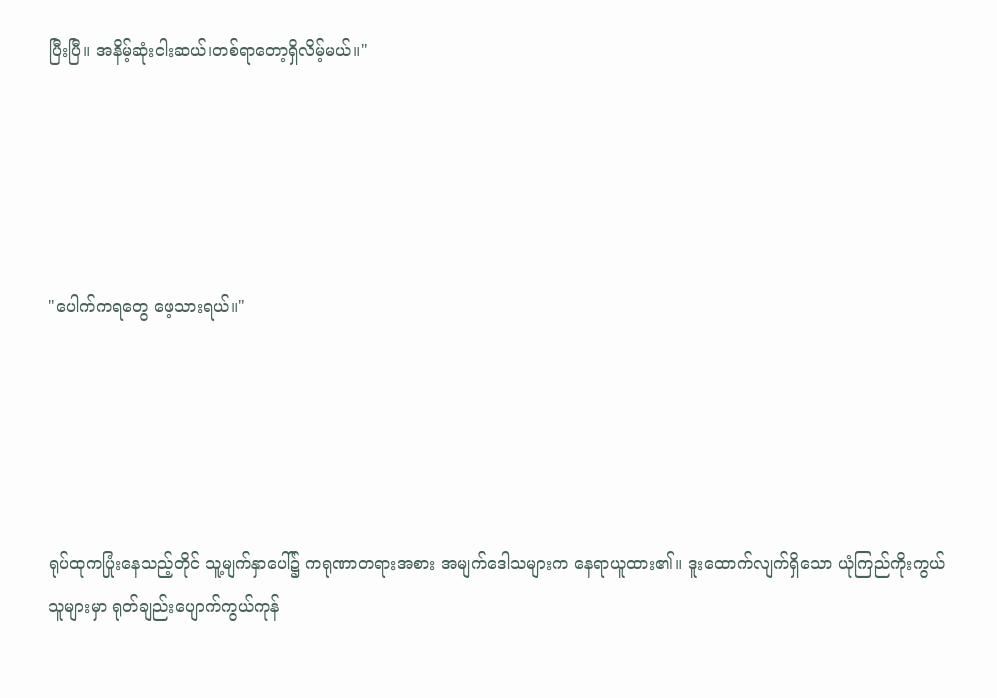ပြီးပြီ။ အနိမ့်ဆုံးငါးဆယ်၊တစ်ရာတော့ရှိလိမ့်မယ်။"





"ပေါက်ကရတွေ ဖေ့သားရယ်။"





ရုပ်ထုကပြုံးနေသည့်တိုင် သူ့မျက်နှာပေါ်၌ ကရုဏာတရားအစား အမျက်ဒေါသများက နေရာယူထား၏။ ဒူးထောက်လျက်ရှိသော ယုံကြည်ကိုးကွယ်သူများမှာ ရုတ်ချည်းပျောက်ကွယ်ကုန်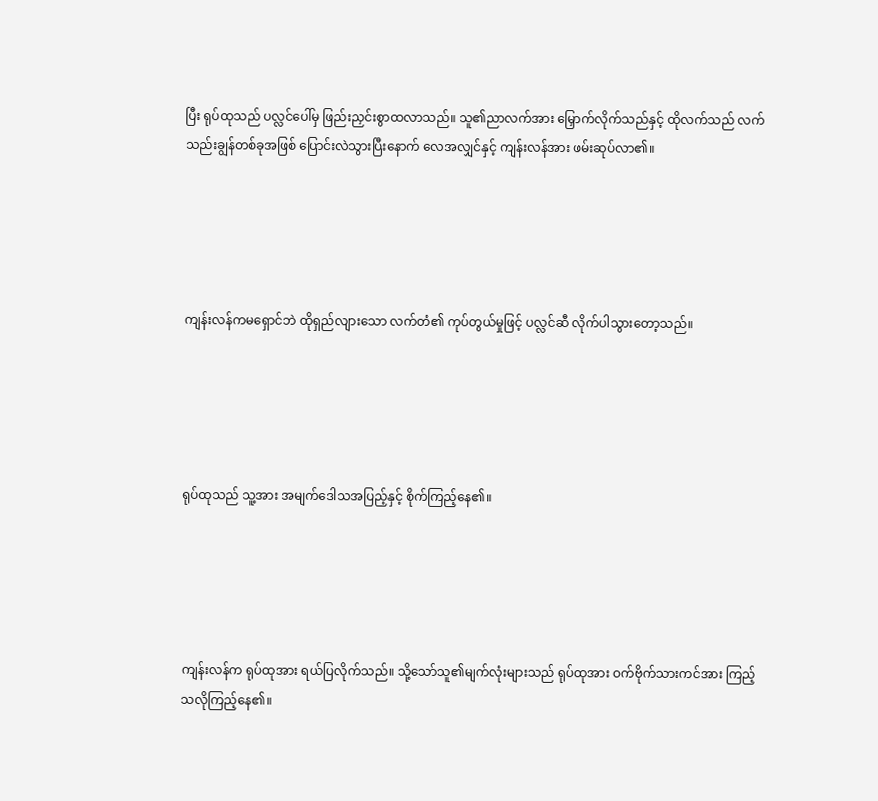ပြီး ရုပ်ထုသည် ပလ္လင်ပေါ်မှ ဖြည်းညှင်းစွာထလာသည်။ သူ၏ညာလက်အား မြှောက်လိုက်သည်နှင့် ထိုလက်သည် လက်သည်းချွန်တစ်ခုအဖြစ် ပြောင်းလဲသွားပြီးနောက် လေအလျှင်နှင့် ကျန်းလန်အား ဖမ်းဆုပ်လာ၏။





ကျန်းလန်ကမရှောင်ဘဲ ထိုရှည်လျားသော လက်တံ၏ ကုပ်တွယ်မှုဖြင့် ပလ္လင်ဆီ လိုက်ပါသွားတော့သည်။





ရုပ်ထုသည် သူ့အား အမျက်ဒေါသအပြည့်နှင့် စိုက်ကြည့်နေ၏။





ကျန်းလန်က ရုပ်ထုအား ရယ်ပြလိုက်သည်။ သို့သော်သူ၏မျက်လုံးများသည် ရုပ်ထုအား ဝက်ဗိုက်သားကင်အား ကြည့်သလိုကြည့်နေ၏။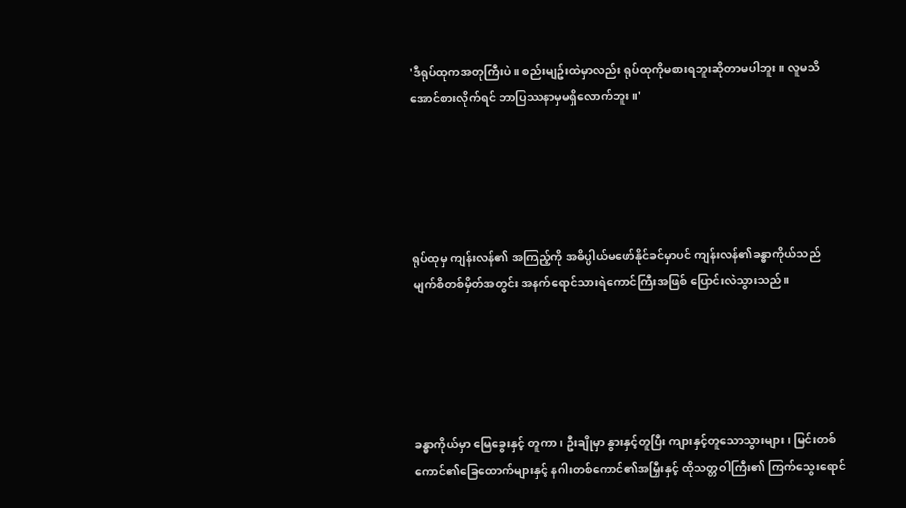'ဒီရုပ်ထုကအတုကြီးပဲ။ စည်းမျဥ်းထဲမှာလည်း ရုပ်ထုကိုမစားရဘူးဆိုတာမပါဘူး။ လူမသိအောင်စားလိုက်ရင် ဘာပြဿနာမှမရှိလောက်ဘူး။'





ရုပ်ထုမှ ကျန်းလန်၏ အကြည့်ကို အဓိပ္ပါယ်မဖော်နိုင်ခင်မှာပင် ကျန်းလန်၏ခန္ဓာကိုယ်သည် မျက်စိတစ်မှိတ်အတွင်း အနက်ရောင်သားရဲကောင်ကြီးအဖြစ် ပြောင်းလဲသွားသည်။





ခန္ဓာကိုယ်မှာ မြေခွေးနှင့် တူကာ ၊ ဦးချိုမှာ နွားနှင့်တူပြီး ကျားနှင့်တူသောသွားများ၊ မြင်းတစ်ကောင်၏ခြေထောက်များနှင့် နဂါးတစ်ကောင်၏အမြှီးနှင့် ထိုသတ္တဝါကြီး၏ ကြက်သွေးရောင်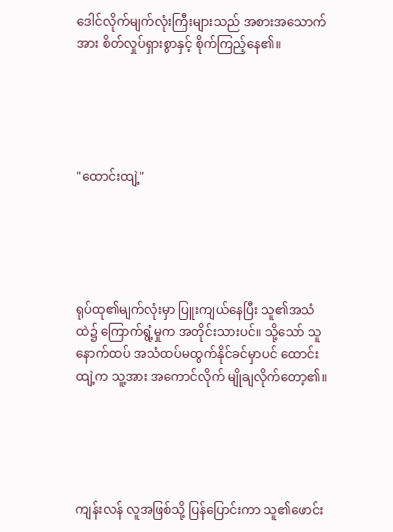ဒေါင်လိုက်မျက်လုံးကြီးများသည် အစားအသောက်အား စိတ်လှုပ်ရှားစွာနှင့် စိုက်ကြည့်နေ၏။





"ထောင်းထျဲ့"





ရုပ်ထု၏မျက်လုံးမှာ ပြူးကျယ်နေပြီး သူ၏အသံထဲ၌ ကြောက်ရွံ့မှုက အတိုင်းသားပင်။ သို့သော် သူနောက်ထပ် အသံထပ်မထွက်နိုင်ခင်မှာပင် ထောင်းထျဲ့က သူ့အား အကောင်လိုက် မျိုချလိုက်တော့၏။





ကျန်းလန် လူအဖြစ်သို့ ပြန်ပြောင်းကာ သူ၏ဖောင်း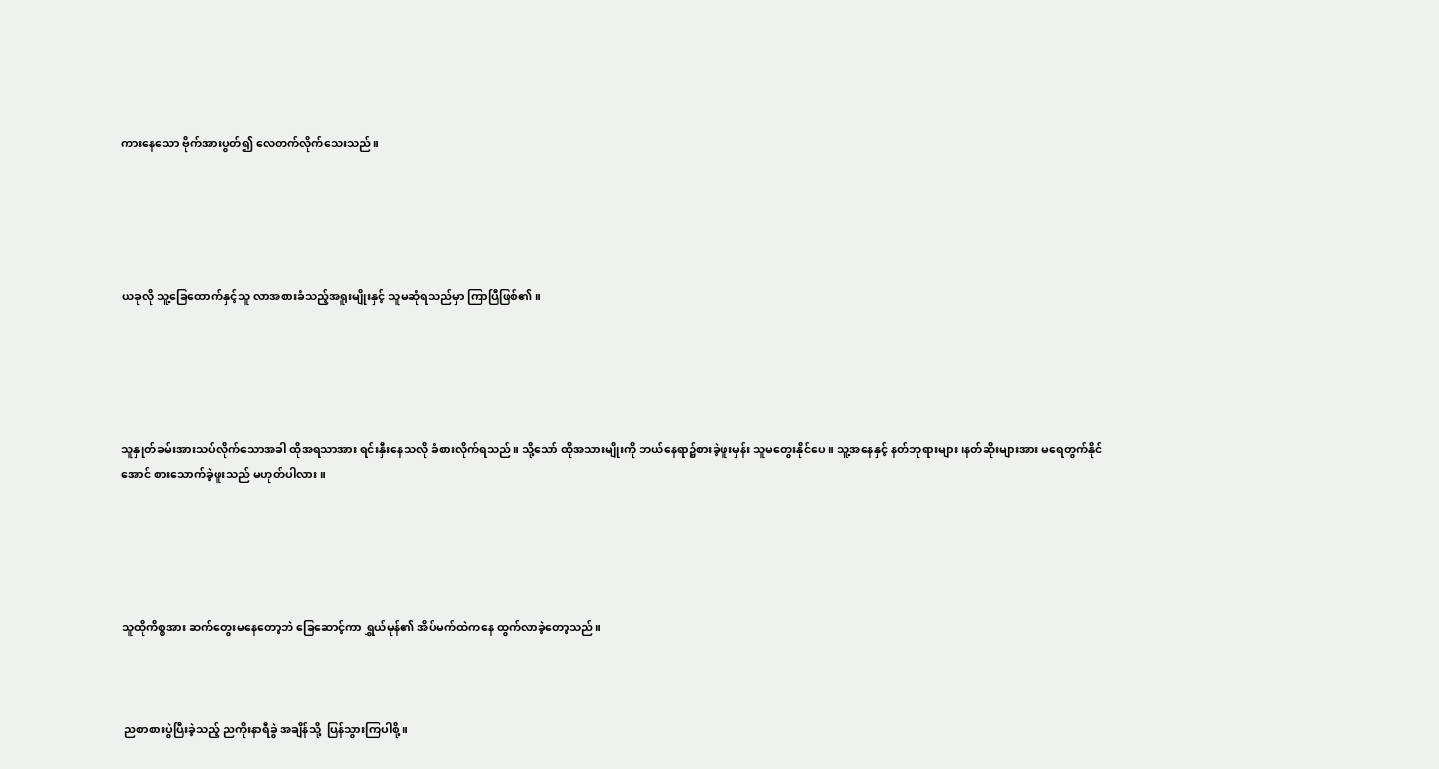ကားနေသော ဗိုက်အားပွတ်၍ လေတက်လိုက်သေးသည်။





ယခုလို သူ့ခြေထောက်နှင့်သူ လာအစားခံသည့်အရူးမျိုးနှင့် သူမဆုံရသည်မှာ ကြာပြီဖြစ်၏။





သူနှုတ်ခမ်းအားသပ်လိုက်သောအခါ ထိုအရသာအား ရင်းနှီးနေသလို ခံစားလိုက်ရသည်။ သို့သော် ထိုအသားမျိုးကို ဘယ်နေရာ၌စားခဲ့ဖူးမှန်း သူမတွေးနိုင်ပေ။ သူ့အနေနှင့် နတ်ဘုရားများ၊နတ်ဆိုးများအား မရေတွက်နိုင်အောင် စားသောက်ခဲ့ဖူးသည် မဟုတ်ပါလား။





သူထိုကိစ္စအား ဆက်တွေးမနေတော့ဘဲ ခြေဆောင့်ကာ ရွှယ်မုန်၏ အိပ်မက်ထဲကနေ ထွက်လာခဲ့တော့သည်။



 ညစာစားပွဲပြီးခဲ့သည့် ညကိုးနာရီခွဲ အချိန်သို့  ပြန်သွားကြပါစို့။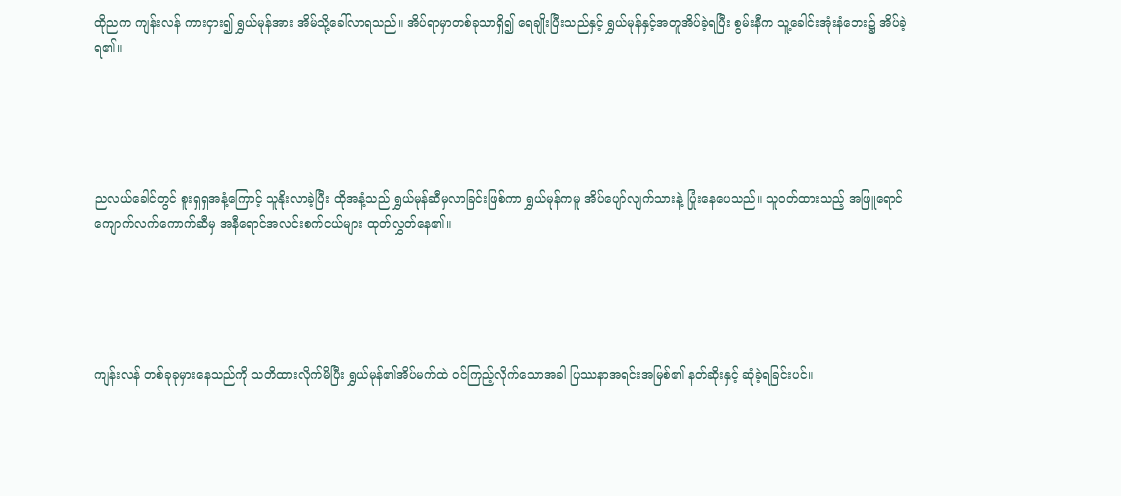ထိုညက ကျန်းလန် ကားငှား၍ ရွှယ်မုန်အား အိမ်သို့ခေါ်လာရသည်။ အိပ်ရာမှာတစ်ခုသာရှိ၍ ရေချိုးပြီးသည်နှင့် ရွှယ်မုန်နှင့်အတူအိပ်ခဲ့ရပြီး စွမ်းနီက သူ့ခေါင်းအုံးနံဘေး၌ အိပ်ခဲ့ရ၏။





ညလယ်ခေါင်တွင် စူးရှရှအနံ့ကြောင့် သူနိုးလာခဲ့ပြီး ထိုအနံ့သည် ရွှယ်မုန်ဆီမှလာခြင်းဖြစ်ကာ ရွှယ်မုန်ကမူ အိပ်ပျော်လျက်သားနဲ့ ပြုံးနေပေသည်။ သူဝတ်ထားသည့် အဖြူရောင်ကျောက်လက်ကောက်ဆီမှ အနီရောင်အလင်းစက်ငယ်များ ထုတ်လွှတ်နေ၏။





ကျန်းလန် တစ်ခုခုမှားနေသည်ကို သတိထားလိုက်မိပြီး ရွှယ်မုန်၏အိပ်မက်ထဲ ဝင်ကြည့်လိုက်သောအခါ ပြဿနာအရင်းအမြစ်၏ နတ်ဆိုးနှင့် ဆုံခဲ့ရခြင်းပင်။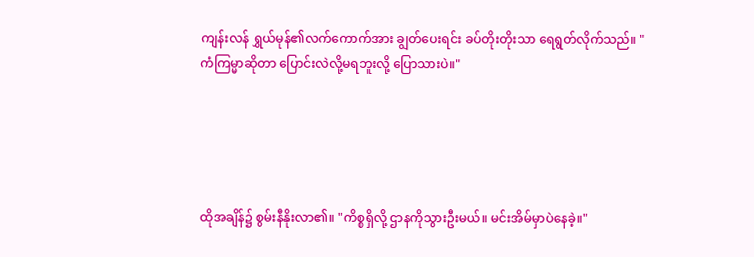ကျန်းလန် ရွှယ်မုန်၏လက်ကောက်အား ချွတ်ပေးရင်း ခပ်တိုးတိုးသာ ရေရွတ်လိုက်သည်။ "ကံကြမ္မာဆိုတာ ပြောင်းလဲလို့မရဘူးလို့ ပြောသားပဲ။"





ထိုအချိန်၌ စွမ်းနီနိုးလာ၏။ "ကိစ္စရှိလို့ ဌာနကိုသွားဦးမယ်။ မင်းအိမ်မှာပဲနေခဲ့။"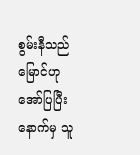စွမ်းနီသည် မြောင်ဟုအော်ပြပြီးနောက်မှ သူ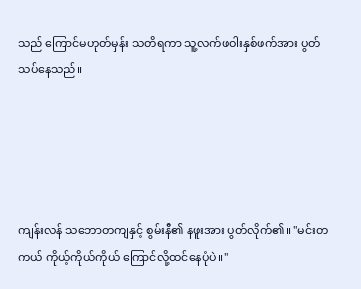သည် ကြောင်မဟုတ်မှန်း သတိရကာ သူ့လက်ဖဝါးနှစ်ဖက်အား ပွတ်သပ်နေသည်။





ကျန်းလန် သဘောတကျနှင့် စွမ်းနီ၏ နဖူးအား ပွတ်လိုက်၏။ "မင်းတကယ် ကိုယ့်ကိုယ်ကိုယ် ကြောင်လို့ထင်နေပုံပဲ။"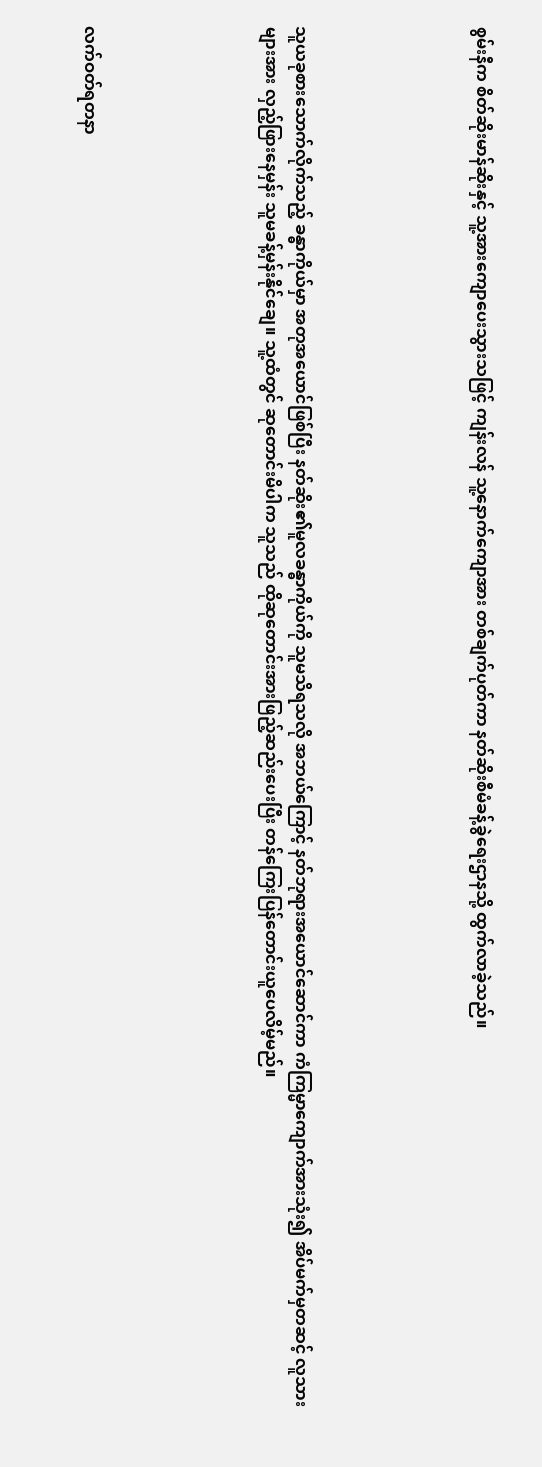စွမ်းနီက စိတ်ဆိုးမာန်ဆိုးနှင့် သူ့အားကျောပေးသွားသဖြင့် ကျန်းလန် သူ့နောက်ကျောအား တစ်ချက်ပုတ်ကာ နတ်ဆိုးစီမံခန့်ခွဲရေးဌာနသို့ ထွက်လာခဲ့သည်။





သူယခုစားသောက်လိုက်သည့် ခန္ဓာကိုယ်မှာ အတုအယောင်ဖြစ်ပြီး နတ်ဆိုး၏မူလခန္ဓာကိုယ်ကို သူမသိရသလို အဘယ်ကြောင့် နတ်ဘုရားအယောင်ဆောင်ကာ ကံကြမ္မာကျောက်အားသုံး၍ အိပ်မက်မှတဆင့် လူသားများအား လှည့်ဖြားနေမှန်း သူမခန့်မှန်းနိုင်ချေ။ သူ့ထံတွင် ဆုတောင်းမိပါက သူသည် ထိုဆုတောင်းအားဖြည့်ဆည်းပေးပြီး တန်ကြေးပြန်တောင်းယူပေလိမ့်မည်။





လက်ဝတ်ရတနာ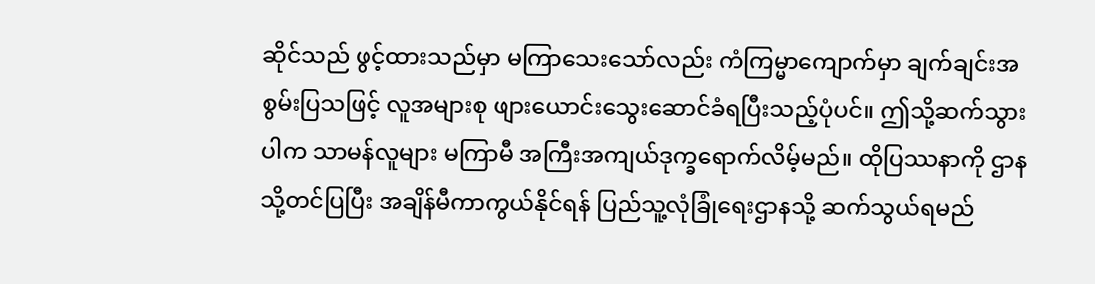ဆိုင်သည် ဖွင့်ထားသည်မှာ မကြာသေးသော်လည်း ကံကြမ္မာကျောက်မှာ ချက်ချင်းအစွမ်းပြသဖြင့် လူအများစု ဖျားယောင်းသွေးဆောင်ခံရပြီးသည့်ပုံပင်။ ဤသို့ဆက်သွားပါက သာမန်လူများ မကြာမီ အကြီးအကျယ်ဒုက္ခရောက်လိမ့်မည်။ ထိုပြဿနာကို ဌာနသို့တင်ပြပြီး အချိန်မီကာကွယ်နိုင်ရန် ပြည်သူ့လုံခြုံရေးဌာနသို့ ဆက်သွယ်ရမည်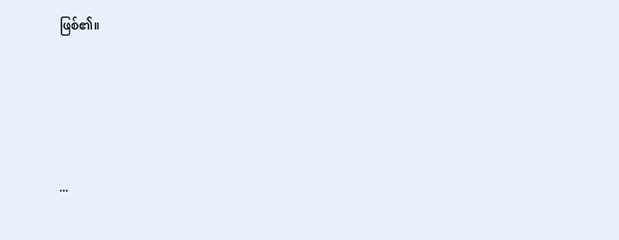ဖြစ်၏။





...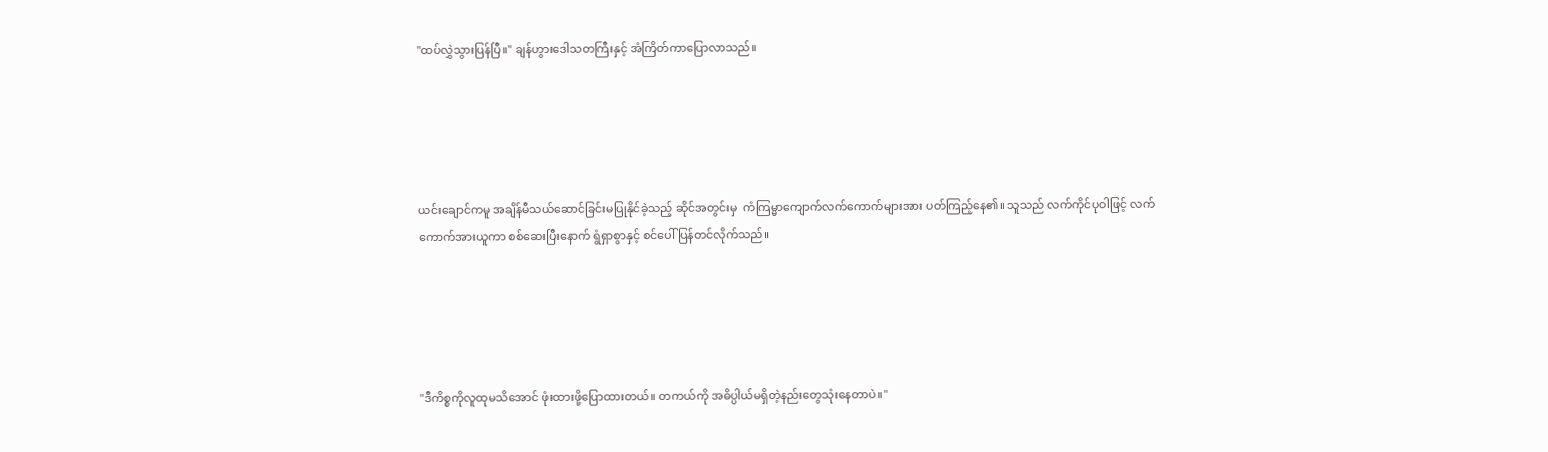"ထပ်လွှဲသွားပြန်ပြီ။" ချန်ဟွားဒေါသတကြီးနှင့် အံကြိတ်ကာပြောလာသည်။





ယင်းချောင်ကမူ အချိန်မီသယ်ဆောင်ခြင်းမပြုနိုင်ခဲ့သည့် ဆိုင်အတွင်းမှ  ကံကြမ္မာကျောက်လက်ကောက်များအား ပတ်ကြည့်နေ၏။ သူသည် လက်ကိုင်ပုဝါဖြင့် လက်ကောက်အားယူကာ စစ်ဆေးပြီးနောက် ရွံရှာစွာနှင့် စင်ပေါ်ပြန်တင်လိုက်သည်။





"ဒီကိစ္စကိုလူထုမသိအောင် ဖုံးထားဖို့ပြောထားတယ်။ တကယ်ကို အဓိပ္ပါယ်မရှိတဲ့နည်းတွေသုံးနေတာပဲ။"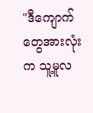"ဒီကျောက်တွေအားလုံးက သူ့မူလ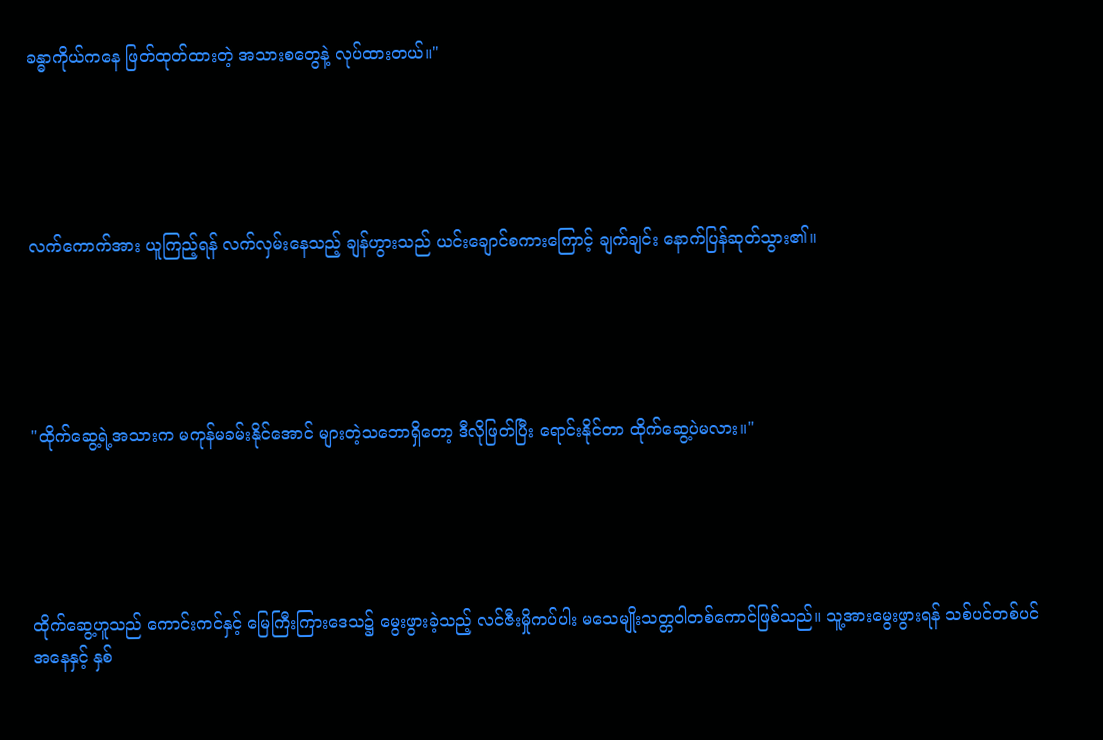ခန္ဓာကိုယ်ကနေ ဖြတ်ထုတ်ထားတဲ့ အသားစတွေနဲ့ လုပ်ထားတယ်။"





လက်ကောက်အား ယူကြည့်ရန် လက်လှမ်းနေသည့် ချန်ဟွားသည် ယင်းချောင်စကားကြောင့် ချက်ချင်း နောက်ပြန်ဆုတ်သွား၏။





"ထိုက်ဆွေ့ရဲ့အသားက မကုန်မခမ်းနိုင်အောင် များတဲ့သဘောရှိတော့ ဒီလိုဖြတ်ပြီး ရောင်းနိုင်တာ ထိုက်ဆွေ့ပဲမလား။"





ထိုက်ဆွေ့ဟူသည် ကောင်းကင်နှင့် မြေကြီးကြားဒေသ၌ မွေးဖွားခဲ့သည့် လင်ဇီးမှိုကပ်ပါး မသေမျိုးသတ္တဝါတစ်ကောင်ဖြစ်သည်။ သူ့အားမွေးဖွားရန် သစ်ပင်တစ်ပင်အနေနှင့် နှစ်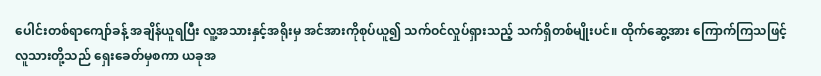ပေါင်းတစ်ရာကျော်ခန့် အချိန်ယူရပြီး လူ့အသားနှင့်အရိုးမှ အင်အားကိုစုပ်ယူ၍ သက်ဝင်လှုပ်ရှားသည့် သက်ရှိတစ်မျိုးပင်။ ထိုက်ဆွေ့အား ကြောက်ကြသဖြင့် လူသားတို့သည် ရှေးခေတ်မှစကာ ယခုအ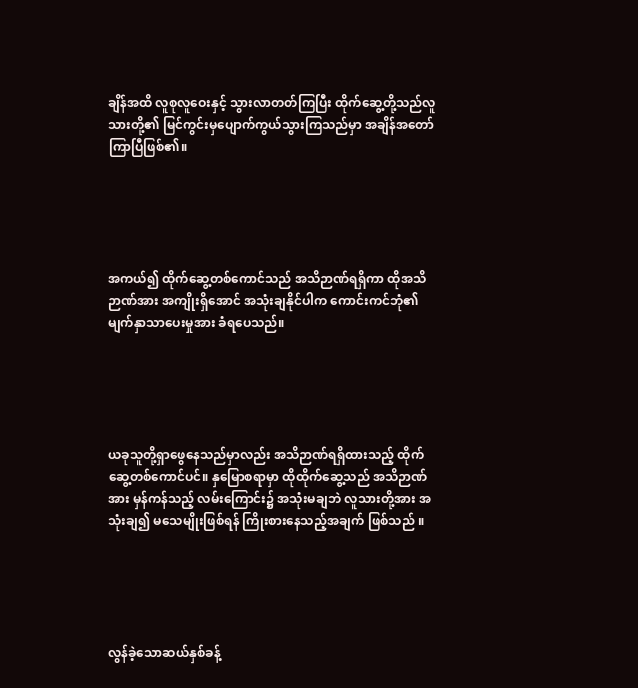ချိန်အထိ လူစုလူဝေးနှင့် သွားလာတတ်ကြပြီး ထိုက်ဆွေ့တို့သည်လူသားတို့၏ မြင်ကွင်းမှပျောက်ကွယ်သွားကြသည်မှာ အချိန်အတော်ကြာပြီဖြစ်၏။





အကယ်၍ ထိုက်ဆွေ့တစ်ကောင်သည် အသိဉာဏ်ရရှိကာ ထိုအသိဉာဏ်အား အကျိုးရှိအောင် အသုံးချနိုင်ပါက ကောင်းကင်ဘုံ၏ မျက်နှာသာပေးမှုအား ခံရပေသည်။





ယခုသူတို့ရှာဖွေနေသည်မှာလည်း အသိဉာဏ်ရရှိထားသည့် ထိုက်ဆွေ့တစ်ကောင်ပင်။ နှမြောစရာမှာ ထိုထိုက်ဆွေ့သည် အသိဉာဏ်အား မှန်ကန်သည့် လမ်းကြောင်း၌ အသုံးမချဘဲ လူသားတို့အား အသုံးချ၍ မသေမျိုးဖြစ်ရန် ကြိုးစားနေသည့်အချက် ဖြစ်သည် ။





လွန်ခဲ့သောဆယ်နှစ်ခန့်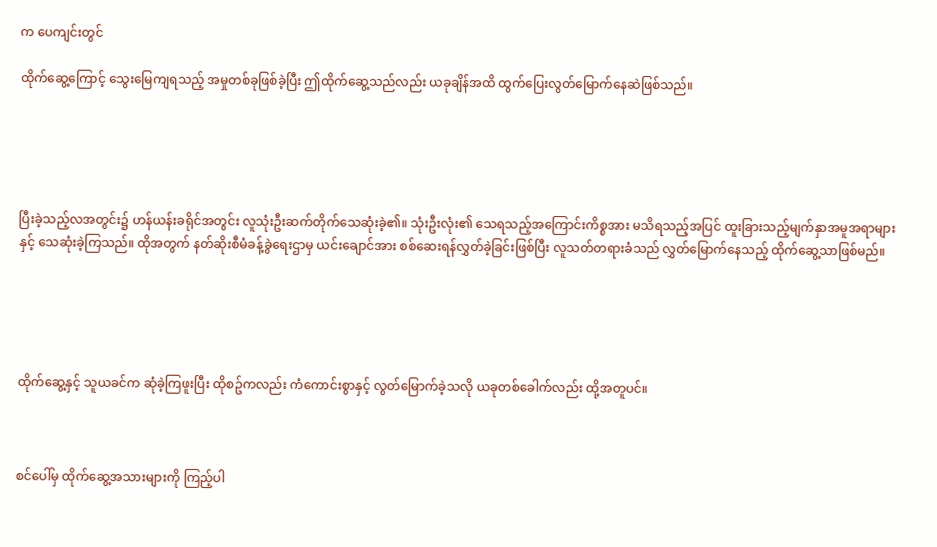က ပေကျင်းတွင်

ထိုက်ဆွေ့ကြောင့် သွေးမြေကျရသည့် အမှုတစ်ခုဖြစ်ခဲ့ပြီး ဤထိုက်ဆွေ့သည်လည်း ယခုချိန်အထိ ထွက်ပြေးလွတ်မြောက်နေဆဲဖြစ်သည်။





ပြီးခဲ့သည့်လအတွင်း၌ ဟန်ယန်းခရိုင်အတွင်း လူသုံးဦးဆက်တိုက်သေဆုံးခဲ့၏။ သုံးဦးလုံး၏ သေရသည့်အကြောင်းကိစ္စအား မသိရသည့်အပြင် ထူးခြားသည့်မျက်နှာအမူအရာများနှင့် သေဆုံးခဲ့ကြသည်။ ထိုအတွက် နတ်ဆိုးစီမံခန့်ခွဲရေးဌာမှ ယင်းချောင်အား စစ်ဆေးရန်လွှတ်ခဲ့ခြင်းဖြစ်ပြီး လူသတ်တရားခံသည် လွှတ်မြောက်နေသည့် ထိုက်ဆွေ့သာဖြစ်မည်။





ထိုက်ဆွေ့နှင့် သူယခင်က ဆုံခဲ့ကြဖူးပြီး ထိုစဥ်ကလည်း ကံကောင်းစွာနှင့် လွတ်မြောက်ခဲ့သလို ယခုတစ်ခေါက်လည်း ထို့အတူပင်။



စင်ပေါ်မှ ထိုက်ဆွေ့အသားများကို ကြည့်ပါ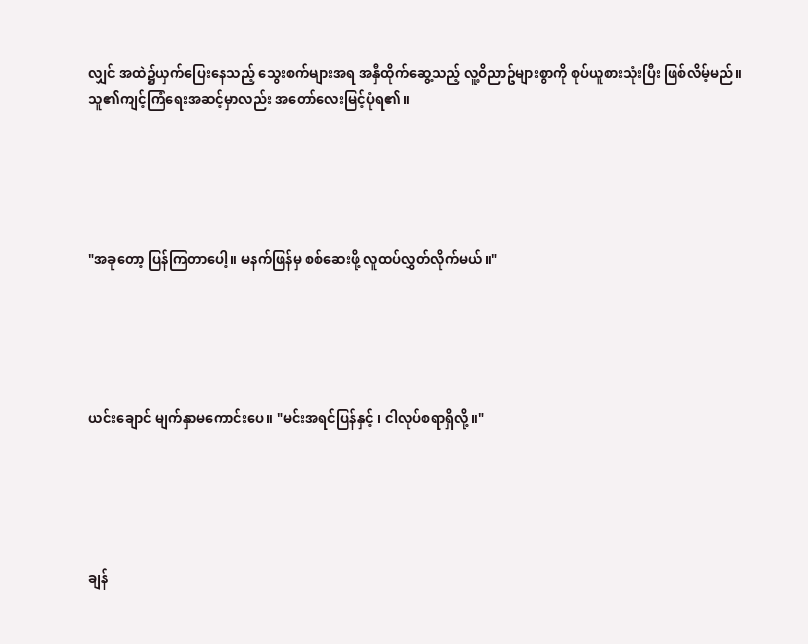လျှင် အထဲ၌ယှက်ပြေးနေသည့် သွေးစက်များအရ အနှီထိုက်ဆွေ့သည့် လူ့ဝိညာဥ်များစွာကို စုပ်ယူစားသုံးပြီး ဖြစ်လိမ့်မည်။ သူ၏ကျင့်ကြံရေးအဆင့်မှာလည်း အတော်လေးမြင့်ပုံရ၏။





"အခုတော့ ပြန်ကြတာပေါ့။ မနက်ဖြန်မှ စစ်ဆေးဖို့ လူထပ်လွှတ်လိုက်မယ်။"





ယင်းချောင် မျက်နှာမကောင်းပေ။ "မင်းအရင်ပြန်နှင့် ၊ ငါလုပ်စရာရှိလို့။"





ချန်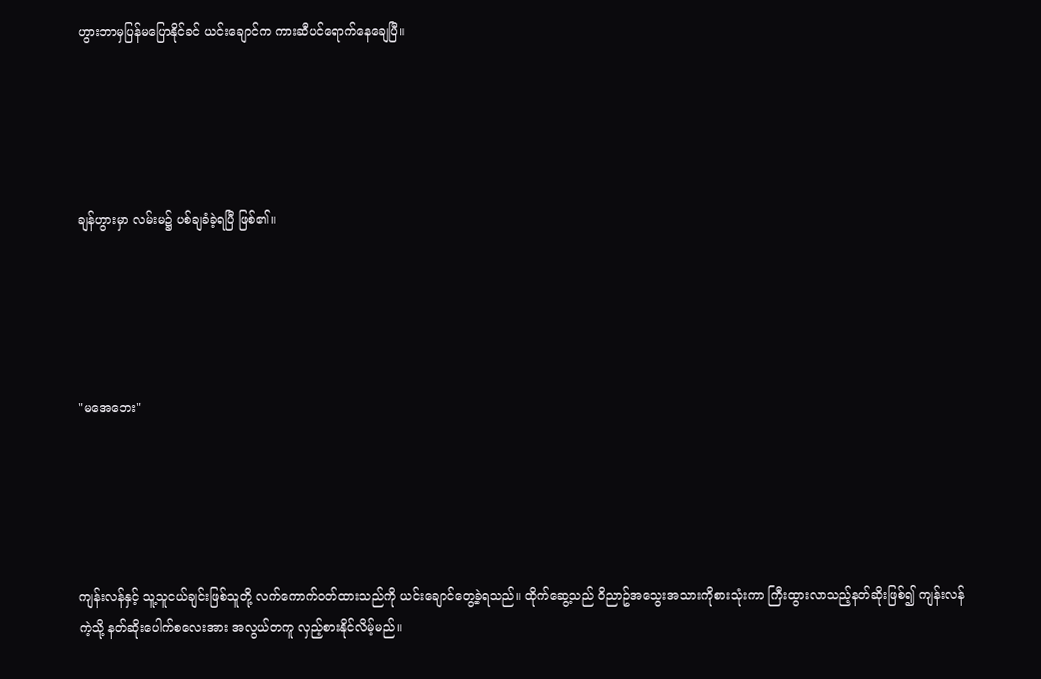ဟွားဘာမှပြန်မပြောနိုင်ခင် ယင်းချောင်က ကားဆီပင်ရောက်နေချေပြီ။





ချန်ဟွားမှာ လမ်းမ၌ ပစ်ချခံခဲ့ရပြီ ဖြစ်၏။





"မအေဘေး"





ကျန်းလန်နှင့် သူ့သူငယ်ချင်းဖြစ်သူတို့ လက်ကောက်ဝတ်ထားသည်ကို ယင်းချောင်တွေ့ခဲ့ရသည်။ ထိုက်ဆွေ့သည် ဝိညာဥ်အသွေးအသားကိုစားသုံးကာ ကြီးထွားလာသည့်နတ်ဆိုးဖြစ်၍ ကျန်းလန်ကဲ့သို့ နတ်ဆိုးပေါက်စလေးအား အလွယ်တကူ လှည့်စားနိုင်လိမ့်မည်။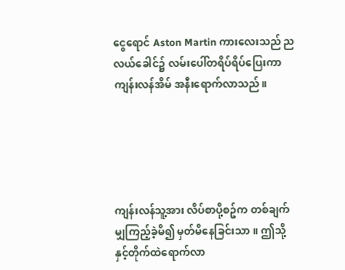ငွေရောင် Aston Martin ကားလေးသည် ညလယ်ခေါင်၌ လမ်းပေါ်တရိပ်ရိပ်ပြေးကာ ကျန်းလန်အိမ် အနီးရောက်လာသည်။





ကျန်းလန်သူ့အား လိပ်စာပို့စဥ်က တစ်ချက်မျှကြည့်ခဲ့မိ၍ မှတ်မိနေခြင်းသာ။ ဤသို့နှင့်တိုက်ထဲရောက်လာ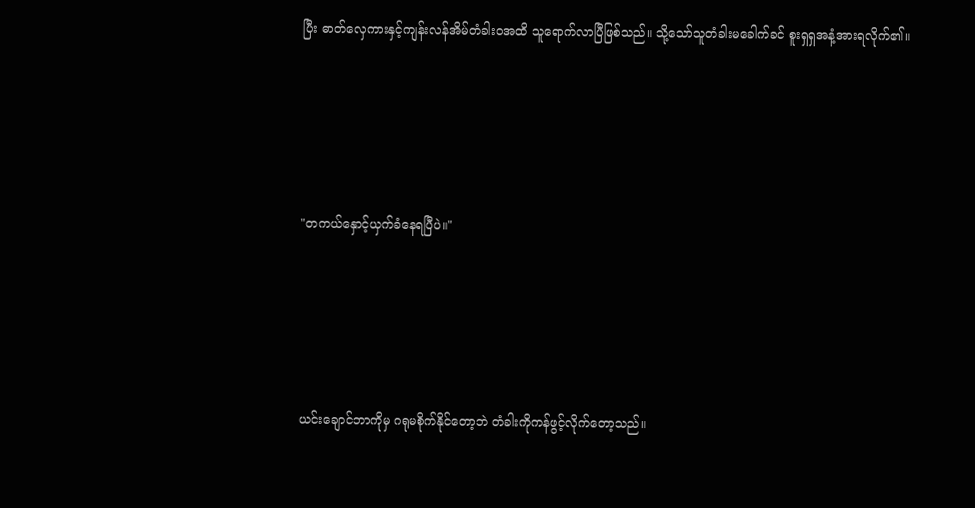ပြီး ဓာတ်လှေကားနှင့်ကျန်းလန်အိမ်တံခါးဝအထိ သူရောက်လာပြီဖြစ်သည်။ သို့သော်သူတံခါးမခေါက်ခင် စူးရှရှအနံ့အားရလိုက်၏။





"တကယ်နှောင့်ယှက်ခံနေရပြီပဲ။"





ယင်းချောင်ဘာကိုမှ ဂရုမစိုက်နိုင်တော့ဘဲ တံခါးကိုကန်ဖွင့်လိုက်တော့သည်။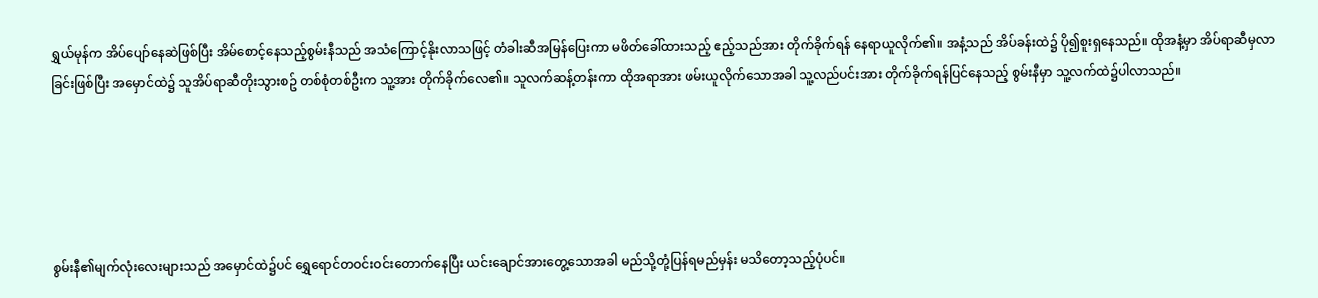ရွှယ်မုန်က အိပ်ပျော်နေဆဲဖြစ်ပြီး အိမ်စောင့်နေသည့်စွမ်းနီသည် အသံကြောင့်နိုးလာသဖြင့် တံခါးဆီအမြန်ပြေးကာ မဖိတ်ခေါ်ထားသည့် ဧည့်သည်အား တိုက်ခိုက်ရန် နေရာယူလိုက်၏။ အနံ့သည် အိပ်ခန်းထဲ၌ ပို၍စူးရှနေသည်။ ထိုအနံ့မှာ အိပ်ရာဆီမှလာခြင်းဖြစ်ပြီး အမှောင်ထဲ၌ သူအိပ်ရာဆီတိုးသွားစဥ် တစ်စုံတစ်ဦးက သူ့အား တိုက်ခိုက်လေ၏။ သူလက်ဆန့်တန်းကာ ထိုအရာအား ဖမ်းယူလိုက်သောအခါ သူ့လည်ပင်းအား တိုက်ခိုက်ရန်ပြင်နေသည့် စွမ်းနီမှာ သူ့လက်ထဲ၌ပါလာသည်။





စွမ်းနီ၏မျက်လုံးလေးများသည် အမှောင်ထဲ၌ပင် ရွှေရောင်တဝင်းဝင်းတောက်နေပြီး ယင်းချောင်အားတွေ့သောအခါ မည်သို့တုံ့ပြန်ရမည်မှန်း မသိတော့သည့်ပုံပင်။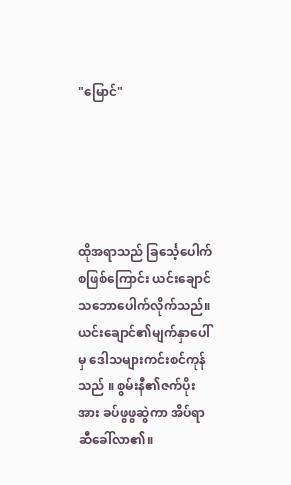"မြောင်"





ထိုအရာသည် ခြင်္သေ့ပေါက်စဖြစ်ကြောင်း ယင်းချောင်သဘောပေါက်လိုက်သည်။ ယင်းချောင်၏မျက်နှာပေါ်မှ ဒေါသများကင်းစင်ကုန်သည် ။ စွမ်းနီ၏ဇက်ပိုးအား ခပ်ဖွဖွဆွဲကာ အိပ်ရာဆီခေါ်လာ၏။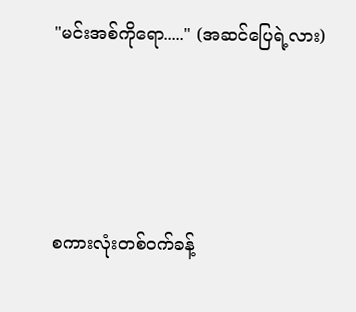"မင်းအစ်ကိုရော....." (အဆင်ပြေရဲ့လား)





စကားလုံးတစ်ဝက်ခန့်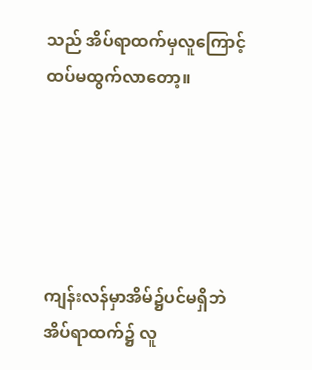သည် အိပ်ရာထက်မှလူကြောင့် ထပ်မထွက်လာတော့။





ကျန်းလန်မှာအိမ်၌ပင်မရှိဘဲ အိပ်ရာထက်၌ လူ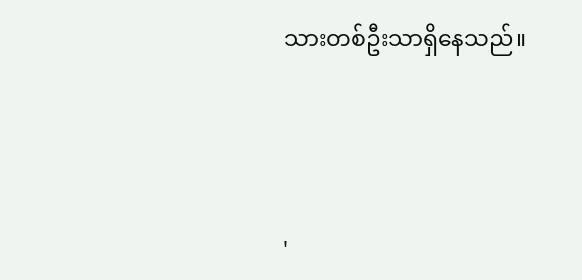သားတစ်ဦးသာရှိနေသည်။





'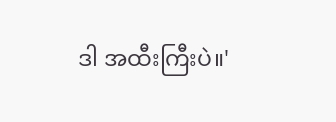ဒါ အထီးကြီးပဲ။'